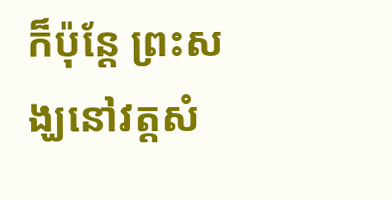ក៏ប៉ុន្តែ ព្រះសង្ឃនៅវត្តសំ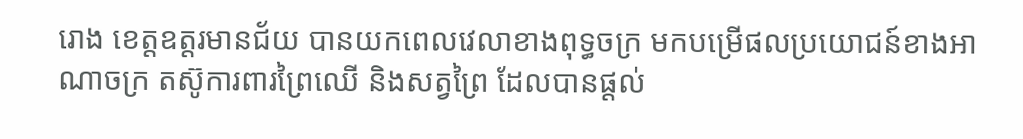រោង ខេត្តឧត្តរមានជ័យ បានយកពេលវេលាខាងពុទ្ធចក្រ មកបម្រើផលប្រយោជន៍ខាងអាណាចក្រ តស៊ូការពារព្រៃឈើ និងសត្វព្រៃ ដែលបានផ្ដល់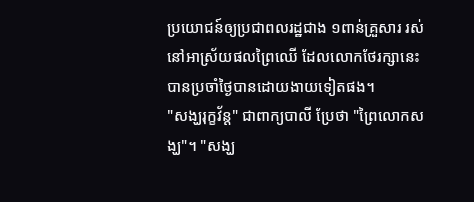ប្រយោជន៍ឲ្យប្រជាពលរដ្ឋជាង ១ពាន់គ្រួសារ រស់នៅអាស្រ័យផលព្រៃឈើ ដែលលោកថែរក្សានេះបានប្រចាំថ្ងៃបានដោយងាយទៀតផង។
"សង្ឃរុក្ខវ័ន្ដ" ជាពាក្យបាលី ប្រែថា "ព្រៃលោកសង្ឃ"។ "សង្ឃ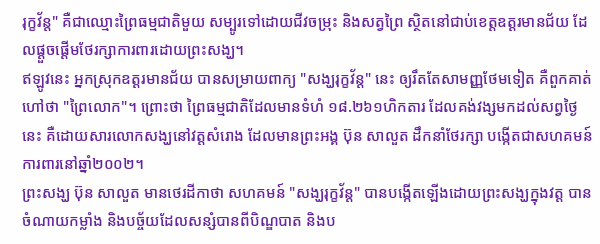រុក្ខវ័ន្ដ" គឺជាឈ្មោះព្រៃធម្មជាតិមួយ សម្បូរទៅដោយជីវចម្រុះ និងសត្វព្រៃ ស្ថិតនៅជាប់ខេត្តឧត្តរមានជ័យ ដែលផ្ដួចផ្ដើមថែរក្សាការពារដោយព្រះសង្ឃ។
ឥឡូវនេះ អ្នកស្រុកឧត្តរមានជ័យ បានសម្រាយពាក្យ "សង្ឃរុក្ខវ័ន្ដ" នេះ ឲ្យរឹតតែសាមញ្ញថែមទៀត គឺពួកគាត់ហៅថា "ព្រៃលោក"។ ព្រោះថា ព្រៃធម្មជាតិដែលមានទំហំ ១៨.២៦១ហិកតារ ដែលគង់វង្សមកដល់សព្វថ្ងៃនេះ គឺដោយសារលោកសង្ឃនៅវត្តសំរោង ដែលមានព្រះអង្គ ប៊ុន សាលួត ដឹកនាំថែរក្សា បង្កើតជាសហគមន៍ការពារនៅឆ្នាំ២០០២។
ព្រះសង្ឃ ប៊ុន សាលួត មានថេរដីកាថា សហគមន៍ "សង្ឃរុក្ខវ័ន្ដ" បានបង្កើតឡើងដោយព្រះសង្ឃក្នុងវត្ត បានចំណាយកម្លាំង និងបច្ច័យដែលសន្សំបានពីបិណ្ឌបាត និងប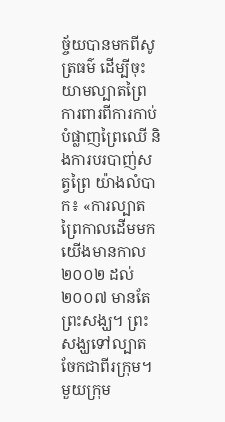ច្ច័យបានមកពីសូត្រធម៌ ដើម្បីចុះយាមល្បាតព្រៃ ការពារពីការកាប់បំផ្លាញព្រៃឈើ និងការបរបាញ់សត្វព្រៃ យ៉ាងលំបាក៖ «ការល្បាតព្រៃកាលដើមមក យើងមានកាល ២០០២ ដល់២០០៧ មានតែព្រះសង្ឃ។ ព្រះសង្ឃទៅល្បាតចែកជាពីរក្រុម។ មួយក្រុម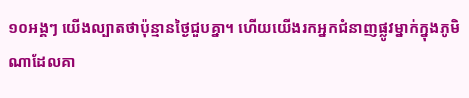១០អង្គៗ យើងល្បាតថាប៉ុន្មានថ្ងៃជួបគ្នា។ ហើយយើងរកអ្នកជំនាញផ្លូវម្នាក់ក្នុងភូមិណាដែលគា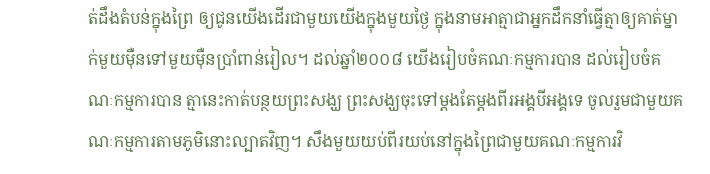ត់ដឹងតំបន់ក្នុងព្រៃ ឲ្យជូនយើងដើរជាមួយយើងក្នុងមួយថ្ងៃ ក្នុងនាមអាត្មាជាអ្នកដឹកនាំធ្វើត្មាឲ្យគាត់ម្នាក់មួយម៉ឺនទៅមួយម៉ឺនប្រាំពាន់រៀល។ ដល់ឆ្នាំ២០០៨ យើងរៀបចំគណៈកម្មការបាន ដល់រៀបចំគណៈកម្មការបាន ត្មានេះកាត់បន្ថយព្រះសង្ឃ ព្រះសង្ឃចុះទៅម្ដងតែម្ដងពីរអង្គបីអង្គទេ ចូលរួមជាមួយគណៈកម្មការតាមភូមិនោះល្បាតវិញ។ សឹងមួយយប់ពីរយប់នៅក្នុងព្រៃជាមួយគណៈកម្មការវិ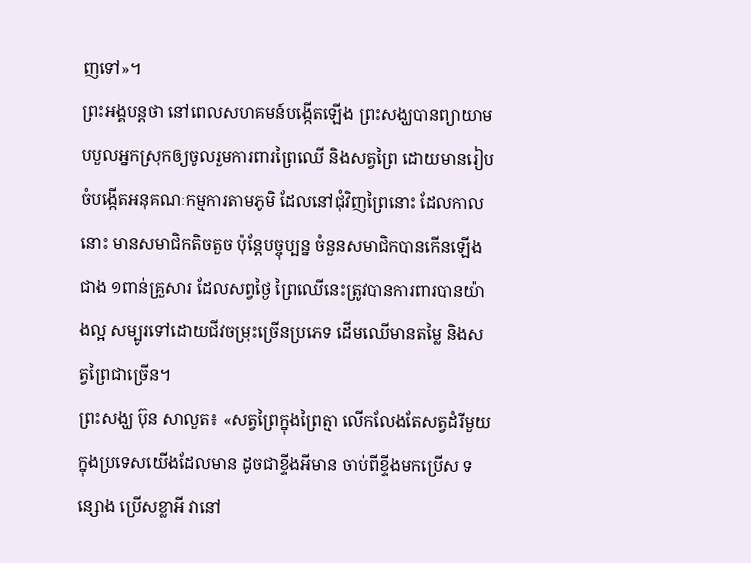ញទៅ»។
ព្រះអង្គបន្តថា នៅពេលសហគមន៍បង្កើតឡើង ព្រះសង្ឃបានព្យាយាមបបួលអ្នកស្រុកឲ្យចូលរួមការពារព្រៃឈើ និងសត្វព្រៃ ដោយមានរៀបចំបង្កើតអនុគណៈកម្មការតាមភូមិ ដែលនៅជុំវិញព្រៃនោះ ដែលកាលនោះ មានសមាជិកតិចតួច ប៉ុន្តែបច្ចុប្បន្ន ចំនួនសមាជិកបានកើនឡើងជាង ១ពាន់គ្រួសារ ដែលសព្វថ្ងៃ ព្រៃឈើនេះត្រូវបានការពារបានយ៉ាងល្អ សម្បូរទៅដោយជីវចម្រុះច្រើនប្រភេទ ដើមឈើមានតម្លៃ និងសត្វព្រៃជាច្រើន។
ព្រះសង្ឃ ប៊ុន សាលួត៖ «សត្វព្រៃក្នុងព្រៃត្មា លើកលែងតែសត្វដំរីមួយក្នុងប្រទេសយើងដែលមាន ដូចជាខ្ទីងអីមាន ចាប់ពីខ្ទីងមកប្រើស ទន្សោង ប្រើសខ្លាអី វានៅ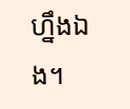ហ្នឹងឯង។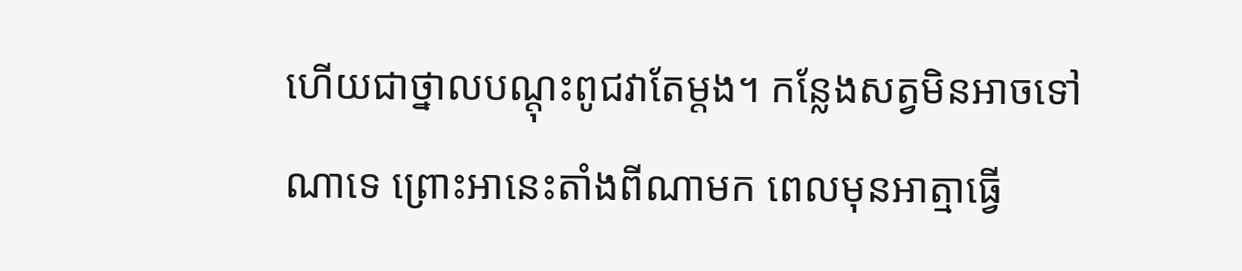ហើយជាថ្នាលបណ្ដុះពូជវាតែម្ដង។ កន្លែងសត្វមិនអាចទៅណាទេ ព្រោះអានេះតាំងពីណាមក ពេលមុនអាត្មាធ្វើ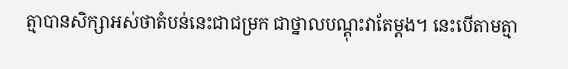ត្មាបានសិក្សាអស់ថាតំបន់នេះជាជម្រក ជាថ្នាលបណ្ដុះវាតែម្ដង។ នេះបើតាមត្មា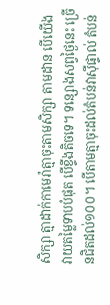សិក្សា ត្មាដាក់កាមេរ៉ាត្មាចុះតាមសិក្សា តាមដាន បើយើងវាយតម្លៃទាបបំផុត បើខ្ទីងតិចទេ។ ទន្សោងសព្វថ្ងៃនេះ ច្រើនជិតដល់១០០។ បើតាមត្មាចុះដល់តំបន់វាស៊ីផ្ទាល់ តំបន់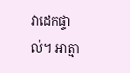វាដេកផ្ទាល់។ អាត្មា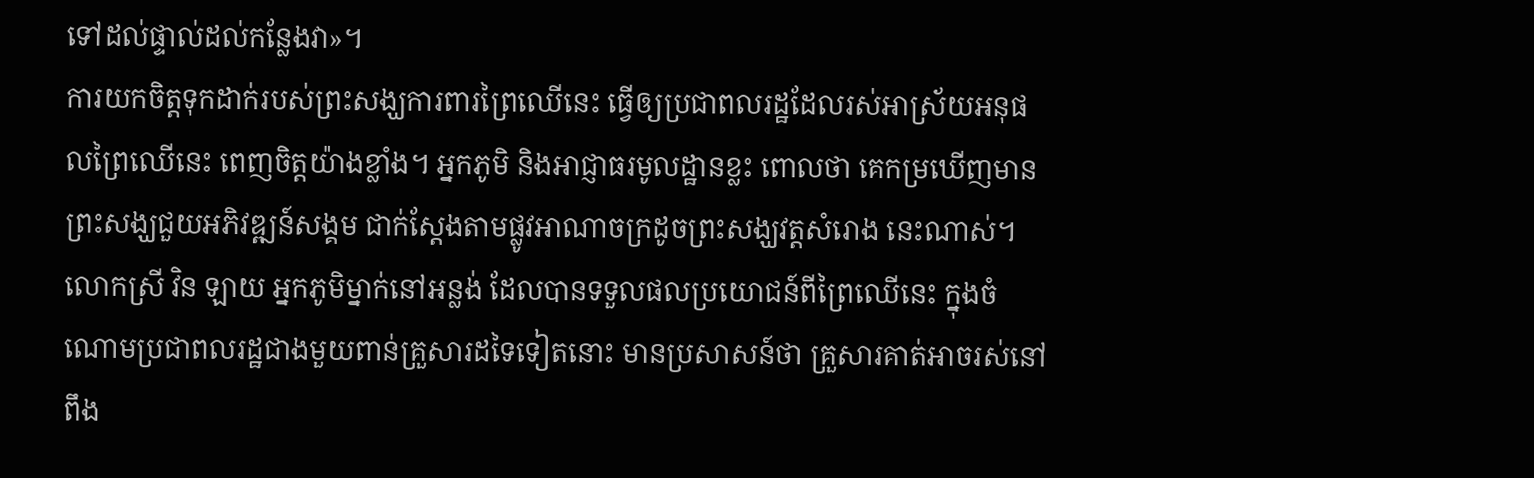ទៅដល់ផ្ទាល់ដល់កន្លែងវា»។
ការយកចិត្តទុកដាក់របស់ព្រះសង្ឃការពារព្រៃឈើនេះ ធ្វើឲ្យប្រជាពលរដ្ឋដែលរស់អាស្រ័យអនុផលព្រៃឈើនេះ ពេញចិត្តយ៉ាងខ្លាំង។ អ្នកភូមិ និងអាជ្ញាធរមូលដ្ឋានខ្លះ ពោលថា គេកម្រឃើញមានព្រះសង្ឃជួយអភិវឌ្ឍន៍សង្គម ជាក់ស្ដែងតាមផ្លូវអាណាចក្រដូចព្រះសង្ឃវត្តសំរោង នេះណាស់។
លោកស្រី វិន ឡាយ អ្នកភូមិម្នាក់នៅអន្លង់ ដែលបានទទួលផលប្រយោជន៍ពីព្រៃឈើនេះ ក្នុងចំណោមប្រជាពលរដ្ឋជាងមួយពាន់គ្រួសារដទៃទៀតនោះ មានប្រសាសន៍ថា គ្រួសារគាត់អាចរស់នៅពឹង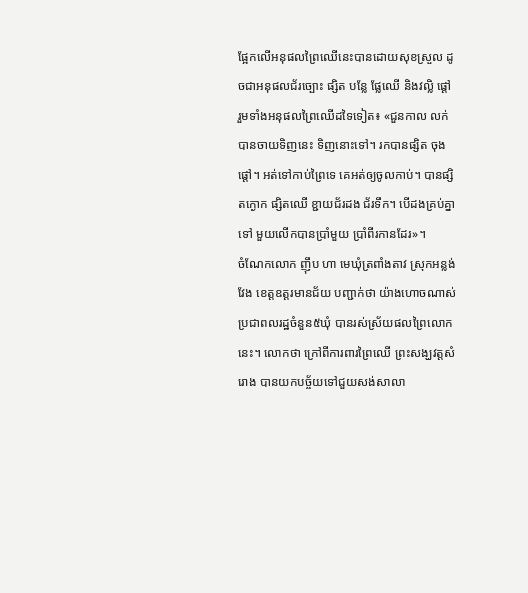ផ្អែកលើអនុផលព្រៃឈើនេះបានដោយសុខស្រួល ដូចជាអនុផលជ័រច្បោះ ផ្សិត បន្លែ ផ្លែឈើ និងវល្លិ ផ្ដៅ រួមទាំងអនុផលព្រៃឈើដទៃទៀត៖ «ជួនកាល លក់បានចាយទិញនេះ ទិញនោះទៅ។ រកបានផ្សិត ចុងផ្ដៅ។ អត់ទៅកាប់ព្រៃទេ គេអត់ឲ្យចូលកាប់។ បានផ្សិតក្ងោក ផ្សិតឈើ ខ្ជាយជ័រដង ជ័រទឹក។ បើដងគ្រប់គ្នាទៅ មួយលើកបានប្រាំមួយ ប្រាំពីរកានដែរ»។
ចំណែកលោក ញ៉ឹប ហា មេឃុំត្រពាំងតាវ ស្រុកអន្លង់វែង ខេត្តឧត្តរមានជ័យ បញ្ជាក់ថា យ៉ាងហោចណាស់ប្រជាពលរដ្ឋចំនួន៥ឃុំ បានរស់ស្រ័យផលព្រៃលោកនេះ។ លោកថា ក្រៅពីការពារព្រៃឈើ ព្រះសង្ឃវត្តសំរោង បានយកបច្ច័យទៅជួយសង់សាលា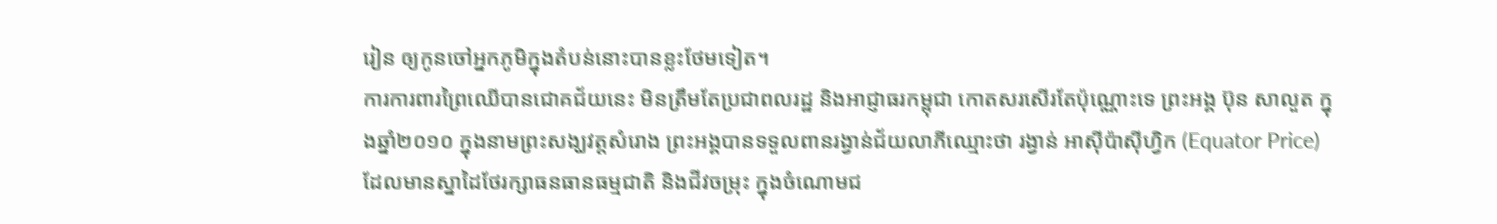រៀន ឲ្យកូនចៅអ្នកភូមិក្នុងតំបន់នោះបានខ្លះថែមទៀត។
ការការពារព្រៃឈើបានជោគជ័យនេះ មិនត្រឹមតែប្រជាពលរដ្ឋ និងអាជ្ញាធរកម្ពុជា កោតសរសើរតែប៉ុណ្ណោះទេ ព្រះអង្គ ប៊ុន សាលួត ក្នុងឆ្នាំ២០១០ ក្នុងនាមព្រះសង្ឃវត្តសំរោង ព្រះអង្គបានទទួលពានរង្វាន់ជ័យលាភីឈ្មោះថា រង្វាន់ អាស៊ីប៉ាស៊ីហ្វិក (Equator Price) ដែលមានស្នាដៃថែរក្សាធនធានធម្មជាតិ និងជីវចម្រុះ ក្នុងចំណោមជ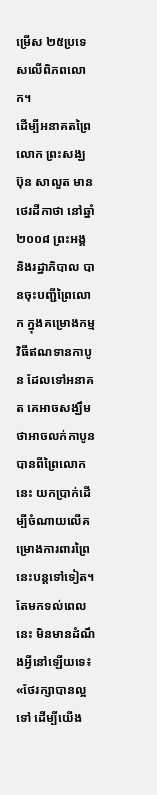ម្រើស ២៥ប្រទេសលើពិភពលោក។
ដើម្បីអនាគតព្រៃលោក ព្រះសង្ឃ ប៊ុន សាលួត មានថេរដីកាថា នៅឆ្នាំ២០០៨ ព្រះអង្គ និងរដ្ឋាភិបាល បានចុះបញ្ជីព្រៃលោក ក្នុងគម្រោងកម្មវិធីឥណទានកាបូន ដែលទៅអនាគត គេអាចសង្ឃឹមថាអាចលក់កាបូន បានពីព្រៃលោកនេះ យកប្រាក់ដើម្បីចំណាយលើគម្រោងការពារព្រៃនេះបន្តទៅទៀត។ តែមកទល់ពេលនេះ មិនមានដំណឹងអ្វីនៅឡើយទេ៖ «ថែរក្សាបានល្អទៅ ដើម្បីយើង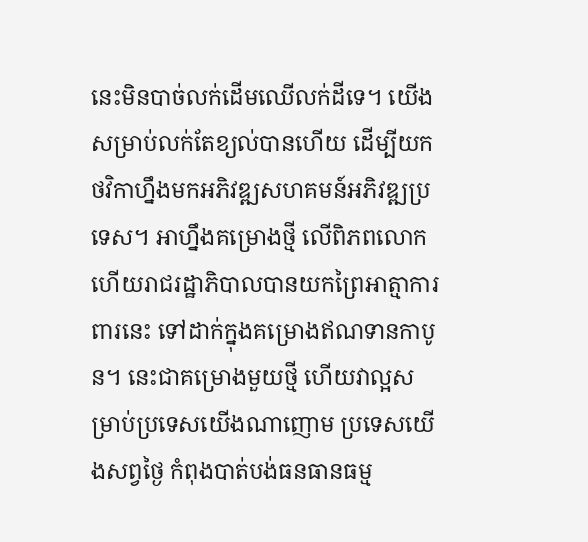នេះមិនបាច់លក់ដើមឈើលក់ដីទេ។ យើងសម្រាប់លក់តែខ្យល់បានហើយ ដើម្បីយកថវិកាហ្នឹងមកអភិវឌ្ឍសហគមន៍អភិវឌ្ឍប្រទេស។ អាហ្នឹងគម្រោងថ្មី លើពិភពលោក ហើយរាជរដ្ឋាភិបាលបានយកព្រៃអាត្មាការពារនេះ ទៅដាក់ក្នុងគម្រោងឥណទានកាបូន។ នេះជាគម្រោងមួយថ្មី ហើយវាល្អសម្រាប់ប្រទេសយើងណាញោម ប្រទេសយើងសព្វថ្ងៃ កំពុងបាត់បង់ធនធានធម្ម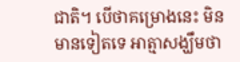ជាតិ។ បើថាគម្រោងនេះ មិនមានទៀតទេ អាត្មាសង្ឃឹមថា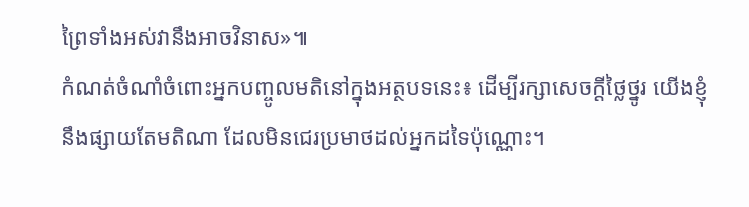ព្រៃទាំងអស់វានឹងអាចវិនាស»៕
កំណត់ចំណាំចំពោះអ្នកបញ្ចូលមតិនៅក្នុងអត្ថបទនេះ៖ ដើម្បីរក្សាសេចក្ដីថ្លៃថ្នូរ យើងខ្ញុំនឹងផ្សាយតែមតិណា ដែលមិនជេរប្រមាថដល់អ្នកដទៃប៉ុណ្ណោះ។